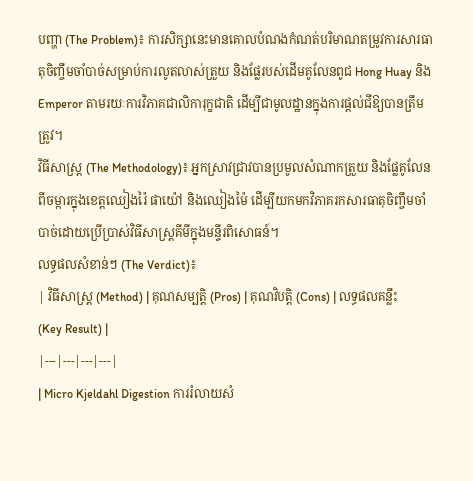បញ្ហា (The Problem)៖ ការសិក្សានេះមានគោលបំណងកំណត់បរិមាណតម្រូវការសារធាតុចិញ្ចឹមចាំបាច់សម្រាប់ការលូតលាស់ត្រួយ និងផ្លែរបស់ដើមគូលែនពូជ Hong Huay និង Emperor តាមរយៈការវិភាគជាលិការុក្ខជាតិ ដើម្បីជាមូលដ្ឋានក្នុងការផ្តល់ជីឱ្យបានត្រឹមត្រូវ។
វិធីសាស្ត្រ (The Methodology)៖ អ្នកស្រាវជ្រាវបានប្រមូលសំណាកត្រួយ និងផ្លែគូលែនពីចម្ការក្នុងខេត្តឈៀងរ៉ៃ ផាយ៉ៅ និងឈៀងម៉ៃ ដើម្បីយកមកវិភាគរកសារធាតុចិញ្ចឹមចាំបាច់ដោយប្រើប្រាស់វិធីសាស្ត្រគីមីក្នុងមន្ទីរពិសោធន៍។
លទ្ធផលសំខាន់ៗ (The Verdict)៖
| វិធីសាស្ត្រ (Method) | គុណសម្បត្តិ (Pros) | គុណវិបត្តិ (Cons) | លទ្ធផលគន្លឹះ (Key Result) |
|---|---|---|---|
| Micro Kjeldahl Digestion ការរំលាយសំ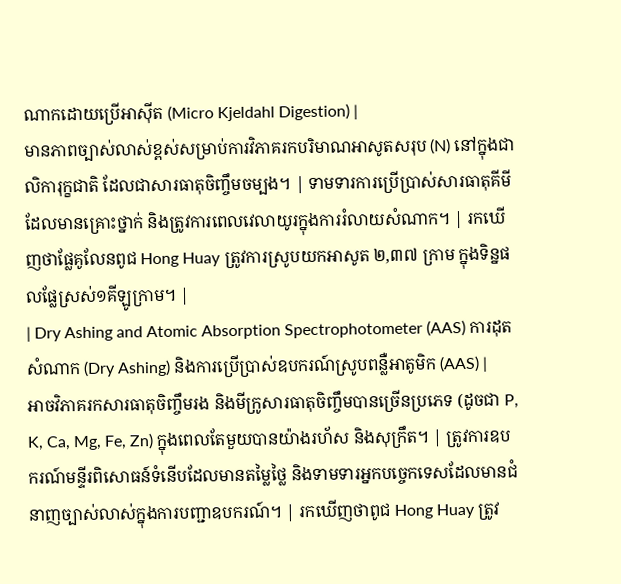ណាកដោយប្រើអាស៊ីត (Micro Kjeldahl Digestion) |
មានភាពច្បាស់លាស់ខ្ពស់សម្រាប់ការវិភាគរកបរិមាណអាសូតសរុប (N) នៅក្នុងជាលិការុក្ខជាតិ ដែលជាសារធាតុចិញ្ចឹមចម្បង។ | ទាមទារការប្រើប្រាស់សារធាតុគីមីដែលមានគ្រោះថ្នាក់ និងត្រូវការពេលវេលាយូរក្នុងការរំលាយសំណាក។ | រកឃើញថាផ្លែគូលែនពូជ Hong Huay ត្រូវការស្រូបយកអាសូត ២,៣៧ ក្រាម ក្នុងទិន្នផលផ្លែស្រស់១គីឡូក្រាម។ |
| Dry Ashing and Atomic Absorption Spectrophotometer (AAS) ការដុតសំណាក (Dry Ashing) និងការប្រើប្រាស់ឧបករណ៍ស្រូបពន្លឺអាតូមិក (AAS) |
អាចវិភាគរកសារធាតុចិញ្ចឹមរង និងមីក្រូសារធាតុចិញ្ចឹមបានច្រើនប្រភេទ (ដូចជា P, K, Ca, Mg, Fe, Zn) ក្នុងពេលតែមួយបានយ៉ាងរហ័ស និងសុក្រឹត។ | ត្រូវការឧបករណ៍មន្ទីរពិសោធន៍ទំនើបដែលមានតម្លៃថ្លៃ និងទាមទារអ្នកបច្ចេកទេសដែលមានជំនាញច្បាស់លាស់ក្នុងការបញ្ជាឧបករណ៍។ | រកឃើញថាពូជ Hong Huay ត្រូវ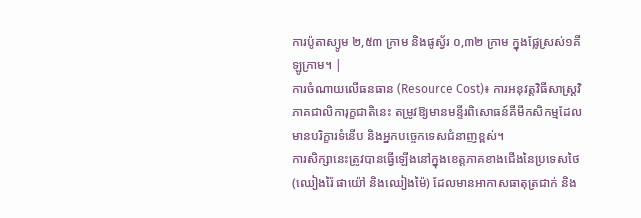ការប៉ូតាស្យូម ២,៥៣ ក្រាម និងផូស្វ័រ ០,៣២ ក្រាម ក្នុងផ្លែស្រស់១គីឡូក្រាម។ |
ការចំណាយលើធនធាន (Resource Cost)៖ ការអនុវត្តវិធីសាស្ត្រវិភាគជាលិការុក្ខជាតិនេះ តម្រូវឱ្យមានមន្ទីរពិសោធន៍គីមីកសិកម្មដែលមានបរិក្ខារទំនើប និងអ្នកបច្ចេកទេសជំនាញខ្ពស់។
ការសិក្សានេះត្រូវបានធ្វើឡើងនៅក្នុងខេត្តភាគខាងជើងនៃប្រទេសថៃ (ឈៀងរ៉ៃ ផាយ៉ៅ និងឈៀងម៉ៃ) ដែលមានអាកាសធាតុត្រជាក់ និង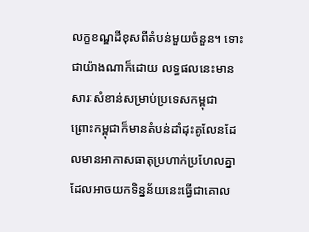លក្ខខណ្ឌដីខុសពីតំបន់មួយចំនួន។ ទោះជាយ៉ាងណាក៏ដោយ លទ្ធផលនេះមានសារៈសំខាន់សម្រាប់ប្រទេសកម្ពុជា ព្រោះកម្ពុជាក៏មានតំបន់ដាំដុះគូលែនដែលមានអាកាសធាតុប្រហាក់ប្រហែលគ្នា ដែលអាចយកទិន្នន័យនេះធ្វើជាគោល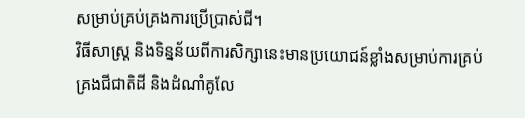សម្រាប់គ្រប់គ្រងការប្រើប្រាស់ជី។
វិធីសាស្ត្រ និងទិន្នន័យពីការសិក្សានេះមានប្រយោជន៍ខ្លាំងសម្រាប់ការគ្រប់គ្រងជីជាតិដី និងដំណាំគូលែ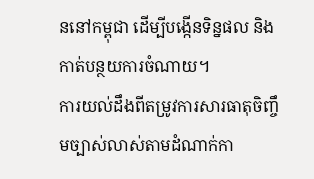ននៅកម្ពុជា ដើម្បីបង្កើនទិន្នផល និងកាត់បន្ថយការចំណាយ។
ការយល់ដឹងពីតម្រូវការសារធាតុចិញ្ចឹមច្បាស់លាស់តាមដំណាក់កា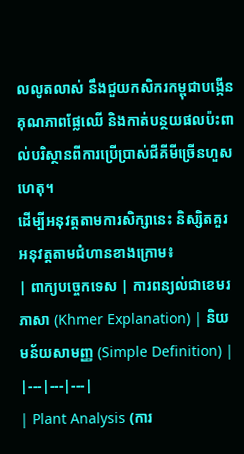លលូតលាស់ នឹងជួយកសិករកម្ពុជាបង្កើនគុណភាពផ្លែឈើ និងកាត់បន្ថយផលប៉ះពាល់បរិស្ថានពីការប្រើប្រាស់ជីគីមីច្រើនហួសហេតុ។
ដើម្បីអនុវត្តតាមការសិក្សានេះ និស្សិតគួរអនុវត្តតាមជំហានខាងក្រោម៖
| ពាក្យបច្ចេកទេស | ការពន្យល់ជាខេមរភាសា (Khmer Explanation) | និយមន័យសាមញ្ញ (Simple Definition) |
|---|---|---|
| Plant Analysis (ការ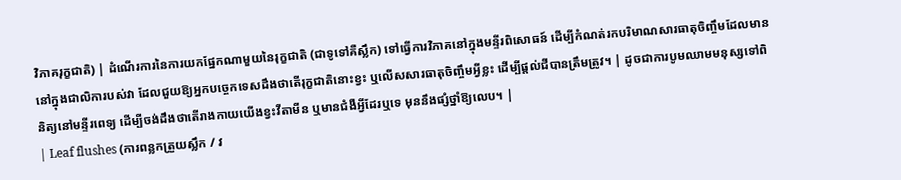វិភាគរុក្ខជាតិ) | ដំណើរការនៃការយកផ្នែកណាមួយនៃរុក្ខជាតិ (ជាទូទៅគឺស្លឹក) ទៅធ្វើការវិភាគនៅក្នុងមន្ទីរពិសោធន៍ ដើម្បីកំណត់រកបរិមាណសារធាតុចិញ្ចឹមដែលមាននៅក្នុងជាលិការបស់វា ដែលជួយឱ្យអ្នកបច្ចេកទេសដឹងថាតើរុក្ខជាតិនោះខ្វះ ឬលើសសារធាតុចិញ្ចឹមអ្វីខ្លះ ដើម្បីផ្តល់ជីបានត្រឹមត្រូវ។ | ដូចជាការបូមឈាមមនុស្សទៅពិនិត្យនៅមន្ទីរពេទ្យ ដើម្បីចង់ដឹងថាតើរាងកាយយើងខ្វះវីតាមីន ឬមានជំងឺអ្វីដែរឬទេ មុននឹងផ្សំថ្នាំឱ្យលេប។ |
| Leaf flushes (ការពន្លកត្រួយស្លឹក / វ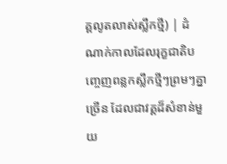គ្គលូតលាស់ស្លឹកថ្មី) | ដំណាក់កាលដែលរុក្ខជាតិបញ្ចេញពន្លកស្លឹកថ្មីៗព្រមៗគ្នាច្រើន ដែលជាវគ្គដ៏សំខាន់មួយ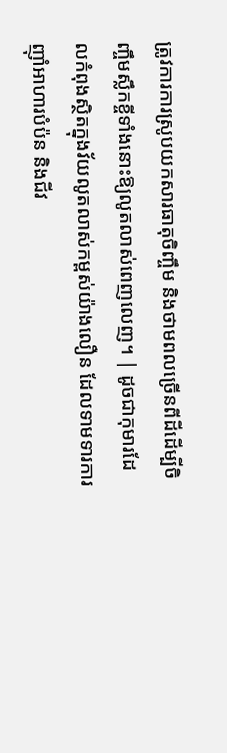ត្រូវការការស្រូបយកសារធាតុចិញ្ចឹម និងថាមពលច្រើនពីដីដើម្បីចិញ្ចឹមស្លឹកខ្ចីទាំងនោះឱ្យលូតលាស់ពេញលេញ។ | ដូចជាកុមារដែលកំពុងស្ថិតក្នុងវ័យលូតលាស់កម្ពស់យ៉ាងលឿន ដែលទាមទារការញ៉ាំអាហារបំប៉ន និងជីវ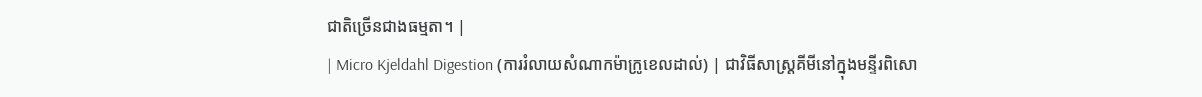ជាតិច្រើនជាងធម្មតា។ |
| Micro Kjeldahl Digestion (ការរំលាយសំណាកម៉ាក្រូខេលដាល់) | ជាវិធីសាស្ត្រគីមីនៅក្នុងមន្ទីរពិសោ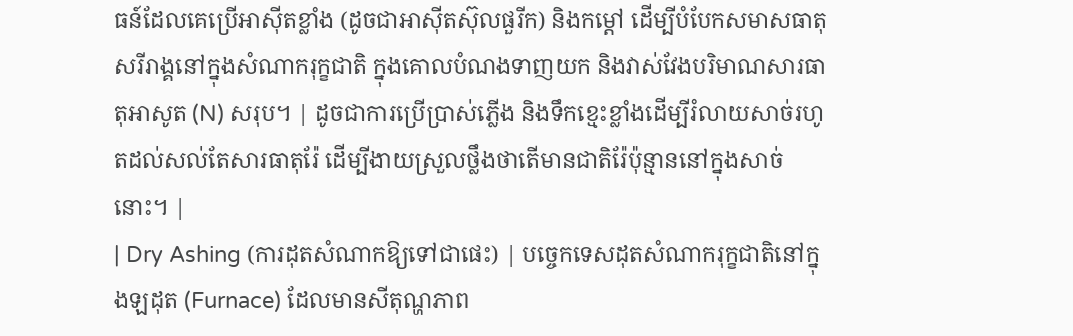ធន៍ដែលគេប្រើអាស៊ីតខ្លាំង (ដូចជាអាស៊ីតស៊ុលផួរីក) និងកម្តៅ ដើម្បីបំបែកសមាសធាតុសរីរាង្គនៅក្នុងសំណាករុក្ខជាតិ ក្នុងគោលបំណងទាញយក និងវាស់វែងបរិមាណសារធាតុអាសូត (N) សរុប។ | ដូចជាការប្រើប្រាស់ភ្លើង និងទឹកខ្មេះខ្លាំងដើម្បីរំលាយសាច់រហូតដល់សល់តែសារធាតុរ៉ែ ដើម្បីងាយស្រួលថ្លឹងថាតើមានជាតិរ៉ែប៉ុន្មាននៅក្នុងសាច់នោះ។ |
| Dry Ashing (ការដុតសំណាកឱ្យទៅជាផេះ) | បច្ចេកទេសដុតសំណាករុក្ខជាតិនៅក្នុងឡដុត (Furnace) ដែលមានសីតុណ្ហភាព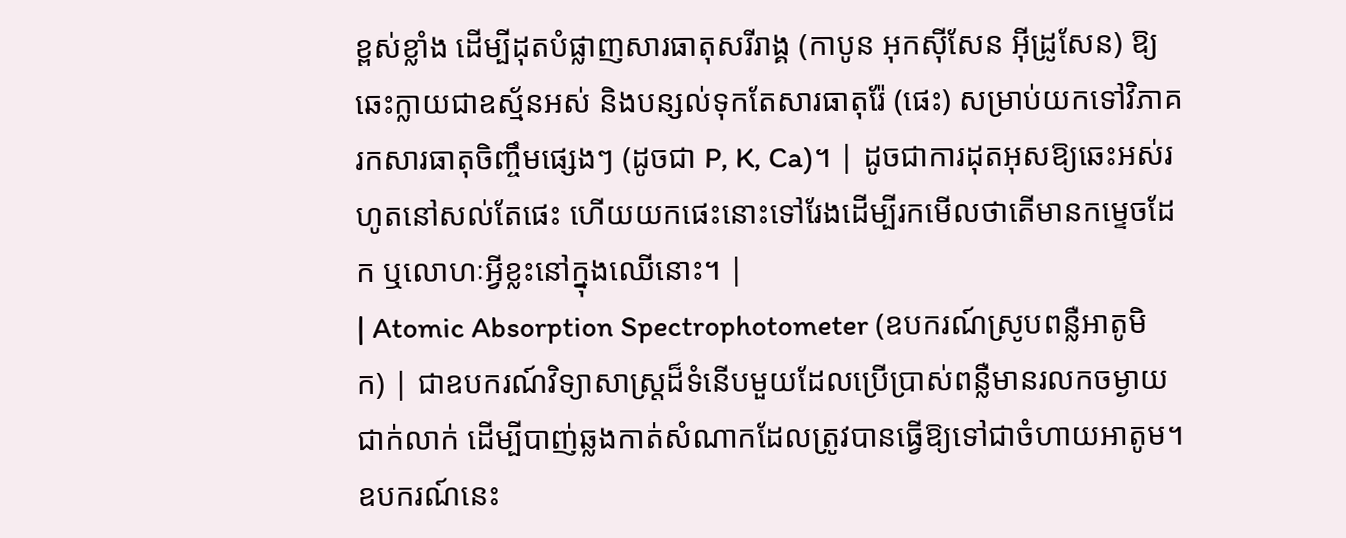ខ្ពស់ខ្លាំង ដើម្បីដុតបំផ្លាញសារធាតុសរីរាង្គ (កាបូន អុកស៊ីសែន អ៊ីដ្រូសែន) ឱ្យឆេះក្លាយជាឧស្ម័នអស់ និងបន្សល់ទុកតែសារធាតុរ៉ែ (ផេះ) សម្រាប់យកទៅវិភាគរកសារធាតុចិញ្ចឹមផ្សេងៗ (ដូចជា P, K, Ca)។ | ដូចជាការដុតអុសឱ្យឆេះអស់រហូតនៅសល់តែផេះ ហើយយកផេះនោះទៅរែងដើម្បីរកមើលថាតើមានកម្ទេចដែក ឬលោហៈអ្វីខ្លះនៅក្នុងឈើនោះ។ |
| Atomic Absorption Spectrophotometer (ឧបករណ៍ស្រូបពន្លឺអាតូមិក) | ជាឧបករណ៍វិទ្យាសាស្ត្រដ៏ទំនើបមួយដែលប្រើប្រាស់ពន្លឺមានរលកចម្ងាយជាក់លាក់ ដើម្បីបាញ់ឆ្លងកាត់សំណាកដែលត្រូវបានធ្វើឱ្យទៅជាចំហាយអាតូម។ ឧបករណ៍នេះ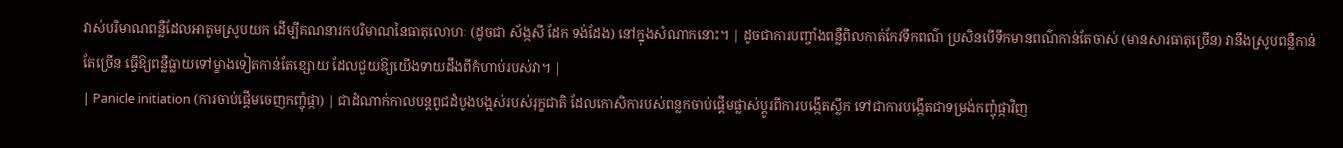វាស់បរិមាណពន្លឺដែលអាតូមស្រូបយក ដើម្បីគណនារកបរិមាណនៃធាតុលោហៈ (ដូចជា ស័ង្កសី ដែក ទង់ដែង) នៅក្នុងសំណាកនោះ។ | ដូចជាការបញ្ចាំងពន្លឺពិលកាត់កែវទឹកពណ៌ ប្រសិនបើទឹកមានពណ៌កាន់តែចាស់ (មានសារធាតុច្រើន) វានឹងស្រូបពន្លឺកាន់តែច្រើន ធ្វើឱ្យពន្លឺធ្លាយទៅម្ខាងទៀតកាន់តែខ្សោយ ដែលជួយឱ្យយើងទាយដឹងពីកំហាប់របស់វា។ |
| Panicle initiation (ការចាប់ផ្តើមចេញកញ្ចុំផ្កា) | ជាដំណាក់កាលបន្តពូជដំបូងបង្អស់របស់រុក្ខជាតិ ដែលកោសិការបស់ពន្លកចាប់ផ្តើមផ្លាស់ប្តូរពីការបង្កើតស្លឹក ទៅជាការបង្កើតជាទម្រង់កញ្ចុំផ្កាវិញ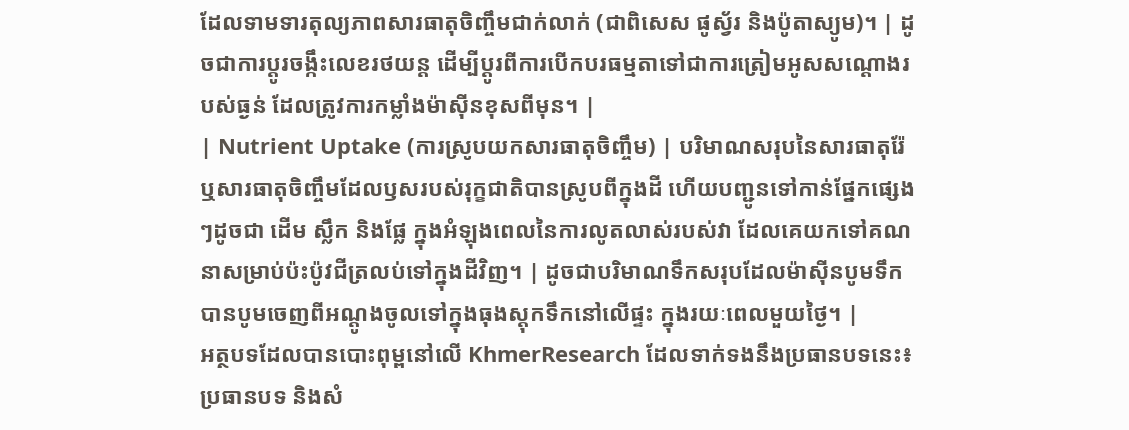ដែលទាមទារតុល្យភាពសារធាតុចិញ្ចឹមជាក់លាក់ (ជាពិសេស ផូស្វ័រ និងប៉ូតាស្យូម)។ | ដូចជាការប្តូរចង្កឹះលេខរថយន្ត ដើម្បីប្តូរពីការបើកបរធម្មតាទៅជាការត្រៀមអូសសណ្តោងរបស់ធ្ងន់ ដែលត្រូវការកម្លាំងម៉ាស៊ីនខុសពីមុន។ |
| Nutrient Uptake (ការស្រូបយកសារធាតុចិញ្ចឹម) | បរិមាណសរុបនៃសារធាតុរ៉ែ ឬសារធាតុចិញ្ចឹមដែលឫសរបស់រុក្ខជាតិបានស្រូបពីក្នុងដី ហើយបញ្ជូនទៅកាន់ផ្នែកផ្សេងៗដូចជា ដើម ស្លឹក និងផ្លែ ក្នុងអំឡុងពេលនៃការលូតលាស់របស់វា ដែលគេយកទៅគណនាសម្រាប់ប៉ះប៉ូវជីត្រលប់ទៅក្នុងដីវិញ។ | ដូចជាបរិមាណទឹកសរុបដែលម៉ាស៊ីនបូមទឹកបានបូមចេញពីអណ្តូងចូលទៅក្នុងធុងស្តុកទឹកនៅលើផ្ទះ ក្នុងរយៈពេលមួយថ្ងៃ។ |
អត្ថបទដែលបានបោះពុម្ពនៅលើ KhmerResearch ដែលទាក់ទងនឹងប្រធានបទនេះ៖
ប្រធានបទ និងសំ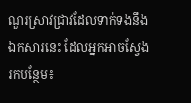ណួរស្រាវជ្រាវដែលទាក់ទងនឹងឯកសារនេះ ដែលអ្នកអាចស្វែងរកបន្ថែម៖